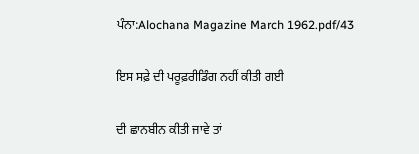ਪੰਨਾ:Alochana Magazine March 1962.pdf/43

ਇਸ ਸਫ਼ੇ ਦੀ ਪਰੂਫ਼ਰੀਡਿੰਗ ਨਹੀਂ ਕੀਤੀ ਗਈ

ਦੀ ਛਾਨਬੀਨ ਕੀਤੀ ਜਾਵੇ ਤਾਂ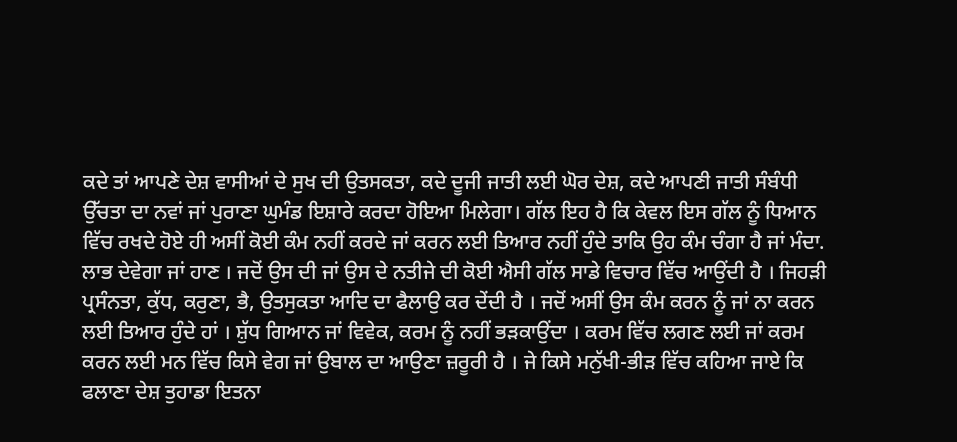ਕਦੇ ਤਾਂ ਆਪਣੇ ਦੇਸ਼ ਵਾਸੀਆਂ ਦੇ ਸੁਖ ਦੀ ਉਤਸਕਤਾ, ਕਦੇ ਦੂਜੀ ਜਾਤੀ ਲਈ ਘੋਰ ਦੇਸ਼, ਕਦੇ ਆਪਣੀ ਜਾਤੀ ਸੰਬੰਧੀ ਉੱਚਤਾ ਦਾ ਨਵਾਂ ਜਾਂ ਪੁਰਾਣਾ ਘੁਮੰਡ ਇਸ਼ਾਰੇ ਕਰਦਾ ਹੋਇਆ ਮਿਲੇਗਾ। ਗੱਲ ਇਹ ਹੈ ਕਿ ਕੇਵਲ ਇਸ ਗੱਲ ਨੂੰ ਧਿਆਨ ਵਿੱਚ ਰਖਦੇ ਹੋਏ ਹੀ ਅਸੀਂ ਕੋਈ ਕੰਮ ਨਹੀਂ ਕਰਦੇ ਜਾਂ ਕਰਨ ਲਈ ਤਿਆਰ ਨਹੀਂ ਹੁੰਦੇ ਤਾਕਿ ਉਹ ਕੰਮ ਚੰਗਾ ਹੈ ਜਾਂ ਮੰਦਾ. ਲਾਭ ਦੇਵੇਗਾ ਜਾਂ ਹਾਣ । ਜਦੋਂ ਉਸ ਦੀ ਜਾਂ ਉਸ ਦੇ ਨਤੀਜੇ ਦੀ ਕੋਈ ਐਸੀ ਗੱਲ ਸਾਡੇ ਵਿਚਾਰ ਵਿੱਚ ਆਉਂਦੀ ਹੈ । ਜਿਹੜੀ ਪ੍ਰਸੰਨਤਾ, ਕੁੱਧ, ਕਰੁਣਾ, ਭੈ, ਉਤਸੁਕਤਾ ਆਦਿ ਦਾ ਫੈਲਾਉ ਕਰ ਦੇਂਦੀ ਹੈ । ਜਦੋਂ ਅਸੀਂ ਉਸ ਕੰਮ ਕਰਨ ਨੂੰ ਜਾਂ ਨਾ ਕਰਨ ਲਈ ਤਿਆਰ ਹੁੰਦੇ ਹਾਂ । ਸ਼ੁੱਧ ਗਿਆਨ ਜਾਂ ਵਿਵੇਕ, ਕਰਮ ਨੂੰ ਨਹੀਂ ਭੜਕਾਉਂਦਾ । ਕਰਮ ਵਿੱਚ ਲਗਣ ਲਈ ਜਾਂ ਕਰਮ ਕਰਨ ਲਈ ਮਨ ਵਿੱਚ ਕਿਸੇ ਵੇਗ ਜਾਂ ਉਬਾਲ ਦਾ ਆਉਣਾ ਜ਼ਰੂਰੀ ਹੈ । ਜੇ ਕਿਸੇ ਮਨੁੱਖੀ-ਭੀੜ ਵਿੱਚ ਕਹਿਆ ਜਾਏ ਕਿ ਫਲਾਣਾ ਦੇਸ਼ ਤੁਹਾਡਾ ਇਤਨਾ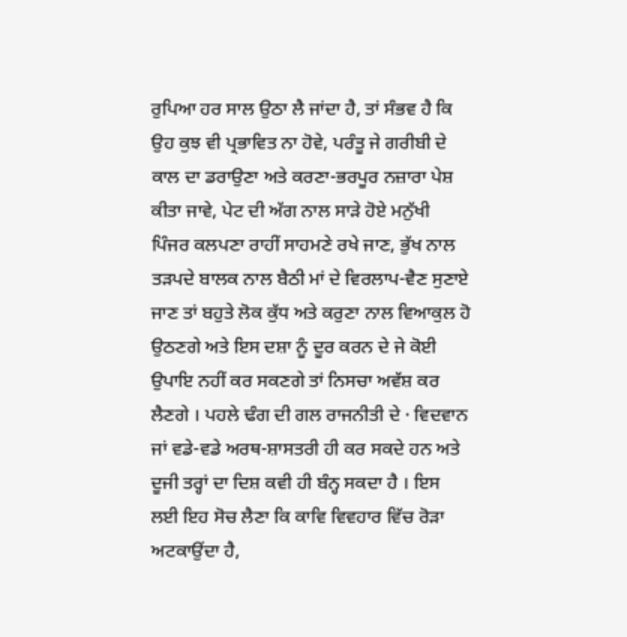ਰੁਪਿਆ ਹਰ ਸਾਲ ਉਠਾ ਲੈ ਜਾਂਦਾ ਹੈ, ਤਾਂ ਸੰਭਵ ਹੈ ਕਿ ਉਹ ਕੁਝ ਵੀ ਪ੍ਰਭਾਵਿਤ ਨਾ ਹੋਵੇ, ਪਰੰਤੂ ਜੇ ਗਰੀਬੀ ਦੇ ਕਾਲ ਦਾ ਡਰਾਉਣਾ ਅਤੇ ਕਰਣਾ-ਭਰਪੂਰ ਨਜ਼ਾਰਾ ਪੇਸ਼ ਕੀਤਾ ਜਾਵੇ, ਪੇਟ ਦੀ ਅੱਗ ਨਾਲ ਸਾੜੇ ਹੋਏ ਮਨੁੱਖੀ ਪਿੰਜਰ ਕਲਪਣਾ ਰਾਹੀਂ ਸਾਹਮਣੇ ਰਖੇ ਜਾਣ, ਭੁੱਖ ਨਾਲ ਤੜਪਦੇ ਬਾਲਕ ਨਾਲ ਬੈਠੀ ਮਾਂ ਦੇ ਵਿਰਲਾਪ-ਵੈਣ ਸੁਣਾਏ ਜਾਣ ਤਾਂ ਬਹੁਤੇ ਲੋਕ ਕੁੱਧ ਅਤੇ ਕਰੁਣਾ ਨਾਲ ਵਿਆਕੁਲ ਹੋ ਉਠਣਗੇ ਅਤੇ ਇਸ ਦਸ਼ਾ ਨੂੰ ਦੂਰ ਕਰਨ ਦੇ ਜੇ ਕੋਈ ਉਪਾਇ ਨਹੀਂ ਕਰ ਸਕਣਗੇ ਤਾਂ ਨਿਸਚਾ ਅਵੱਸ਼ ਕਰ ਲੈਣਗੇ । ਪਹਲੇ ਢੰਗ ਦੀ ਗਲ ਰਾਜਨੀਤੀ ਦੇ · ਵਿਦਵਾਨ ਜਾਂ ਵਡੇ-ਵਡੇ ਅਰਥ-ਸ਼ਾਸਤਰੀ ਹੀ ਕਰ ਸਕਦੇ ਹਨ ਅਤੇ ਦੂਜੀ ਤਰ੍ਹਾਂ ਦਾ ਦਿਸ਼ ਕਵੀ ਹੀ ਬੰਨ੍ਹ ਸਕਦਾ ਹੈ । ਇਸ ਲਈ ਇਹ ਸੋਚ ਲੈਣਾ ਕਿ ਕਾਵਿ ਵਿਵਹਾਰ ਵਿੱਚ ਰੋੜਾ ਅਟਕਾਉਂਦਾ ਹੈ,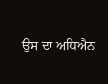ਉਸ ਦਾ ਅਧਿਐਨ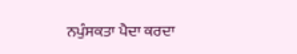ਨਪੁੰਸਕਤਾ ਪੈਦਾ ਕਰਦਾ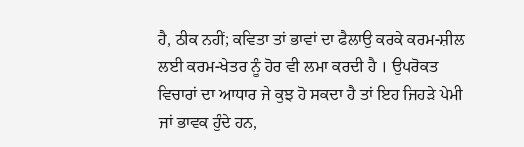ਹੈ, ਠੀਕ ਨਹੀਂ; ਕਵਿਤਾ ਤਾਂ ਭਾਵਾਂ ਦਾ ਫੈਲਾਉ ਕਰਕੇ ਕਰਮ-ਸ਼ੀਲ ਲਈ ਕਰਮ-ਖੇਤਰ ਨੂੰ ਹੋਰ ਵੀ ਲਮਾ ਕਰਦੀ ਹੈ । ਉਪਰੋਕਤ ਵਿਚਾਰਾਂ ਦਾ ਆਧਾਰ ਜੇ ਕੁਝ ਹੋ ਸਕਦਾ ਹੈ ਤਾਂ ਇਹ ਜਿਹੜੇ ਪੇਮੀ ਜਾਂ ਭਾਵਕ ਹੁੰਦੇ ਹਨ,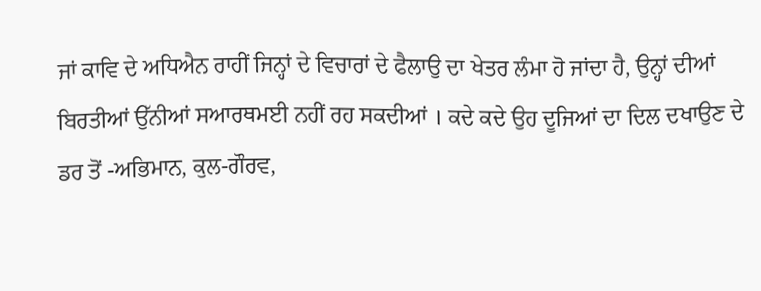ਜਾਂ ਕਾਵਿ ਦੇ ਅਧਿਐਨ ਰਾਹੀਂ ਜਿਨ੍ਹਾਂ ਦੇ ਵਿਚਾਰਾਂ ਦੇ ਫੈਲਾਉ ਦਾ ਖੇਤਰ ਲੰਮਾ ਹੋ ਜਾਂਦਾ ਹੈ, ਉਨ੍ਹਾਂ ਦੀਆਂ ਬਿਰਤੀਆਂ ਉੱਨੀਆਂ ਸਆਰਥਮਈ ਨਹੀਂ ਰਹ ਸਕਦੀਆਂ । ਕਦੇ ਕਦੇ ਉਹ ਦੂਜਿਆਂ ਦਾ ਦਿਲ ਦਖਾਉਣ ਦੇ ਡਰ ਤੋਂ -ਅਭਿਮਾਨ, ਕੁਲ-ਗੌਰਵ,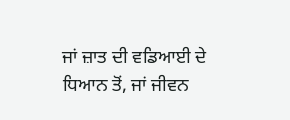ਜਾਂ ਜ਼ਾਤ ਦੀ ਵਡਿਆਈ ਦੇ ਧਿਆਨ ਤੋਂ, ਜਾਂ ਜੀਵਨ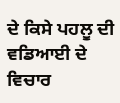ਦੇ ਕਿਸੇ ਪਹਲੂ ਦੀ ਵਡਿਆਈ ਦੇ ਵਿਚਾਰ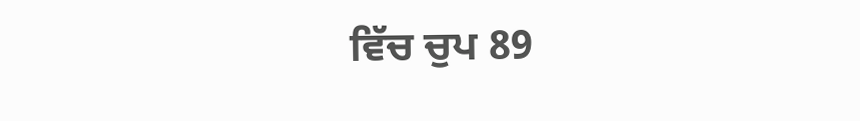ਵਿੱਚ ਚੁਪ 89